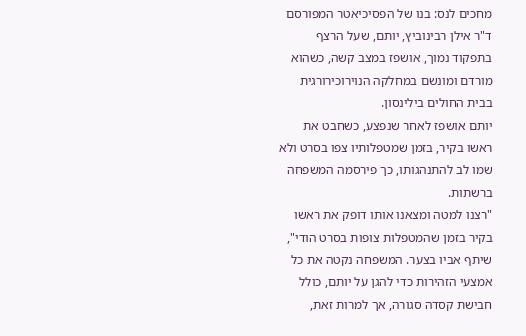מחכים לנס: בנו של הפסיכיאטר המפורסם ד"ר אילן רבינוביץ, יותם, שעל הרצף בתפקוד נמוך, אושפז במצב קשה, כשהוא מורדם ומונשם במחלקה הנוירוכירורגית בבית החולים בילינסון.
יותם אושפז לאחר שנפצע, כשחבט את ראשו בקיר, בזמן שמטפלותיו צפו בסרט ולא שמו לב להתנהגותו, כך פירסמה המשפחה ברשתות.
"רצנו למטה ומצאנו אותו דופק את ראשו בקיר בזמן שהמטפלות צופות בסרט הודי", שיתף אביו בצער. המשפחה נקטה את כל אמצעי הזהירות כדי להגן על יותם, כולל חבישת קסדה סגורה, אך למרות זאת,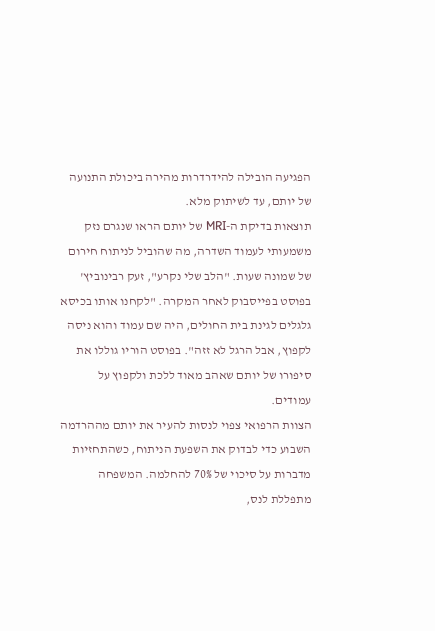הפגיעה הובילה להידרדרות מהירה ביכולת התנועה של יותם, עד לשיתוק מלא.
תוצאות בדיקת ה-MRI של יותם הראו שנגרם נזק משמעותי לעמוד השדרה, מה שהוביל לניתוח חירום של שמונה שעות. "הלב שלי נקרע", זעק רבינוביץ' בפוסט בפייסבוק לאחר המקרה. "לקחנו אותו בכיסא גלגלים לגינת בית החולים, היה שם עמוד והוא ניסה לקפוץ, אבל הרגל לא זזה". בפוסט הוריו גוללו את סיפורו של יותם שאהב מאוד ללכת ולקפוץ על עמודים.
הצוות הרפואי צפוי לנסות להעיר את יותם מההרדמה השבוע כדי לבדוק את השפעת הניתוח, כשהתחזיות מדברות על סיכוי של 70% להחלמה. המשפחה מתפללת לנס,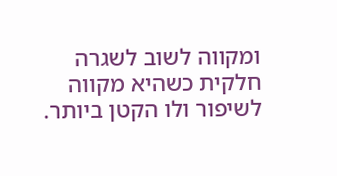ומקווה לשוב לשגרה חלקית כשהיא מקווה לשיפור ולו הקטן ביותר.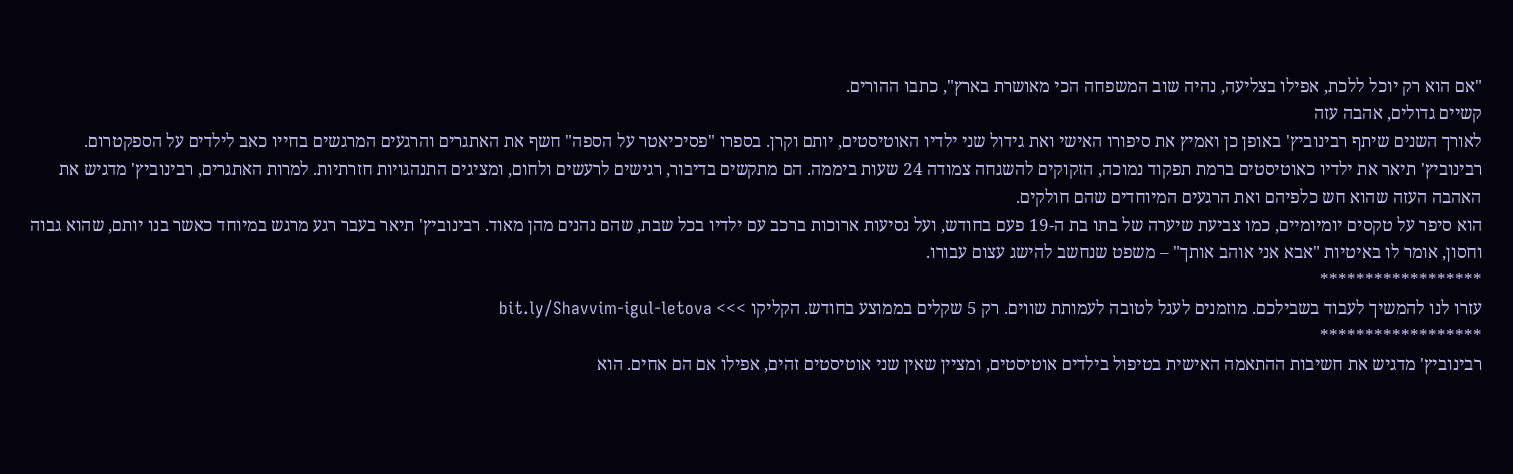"אם הוא רק יוכל ללכת, אפילו בצליעה, נהיה שוב המשפחה הכי מאושרת בארץ", כתבו ההורים.
קשיים גדולים, אהבה עזה
לאורך השנים שיתף רבינוביץ' באופן כן ואמיץ את סיפורו האישי ואת גידול שני ילדיו האוטיסטים, יותם וקרן. בספרו "פסיכיאטר על הספה" חשף את האתגרים והרגעים המרגשים בחייו כאב לילדים על הספקטרום.
רבינוביץ' תיאר את ילדיו כאוטיסטים ברמת תפקוד נמוכה, הזקוקים להשגחה צמודה 24 שעות ביממה. הם מתקשים בדיבור, רגישים לרעשים ולחום, ומציגים התנהגויות חזרתיות. למרות האתגרים, רבינוביץ' מדגיש את האהבה העזה שהוא חש כלפיהם ואת הרגעים המיוחדים שהם חולקים.
הוא סיפר על טקסים יומיומיים, כמו צביעת שיערה של בתו בת ה-19 פעם בחודש, ועל נסיעות ארוכות ברכב עם ילדיו בכל שבת, שהם נהנים מהן מאוד. רבינוביץ' תיאר בעבר רגע מרגש במיוחד כאשר בנו יותם, שהוא גבוה וחסון, אומר לו באיטיות "אבא אני אוהב אותך" – משפט שנחשב להישג עצום עבורו.
******************
עזרו לנו להמשיך לעבוד בשבילכם. מוזמנים לעגל לטובה לעמותת שווים. רק 5 שקלים בממוצע בחודש. הקליקו >>> bit.ly/Shavvim-igul-letova
******************
רבינוביץ' מדגיש את חשיבות ההתאמה האישית בטיפול בילדים אוטיסטים, ומציין שאין שני אוטיסטים זהים, אפילו אם הם אחים. הוא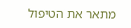מתאר את הטיפול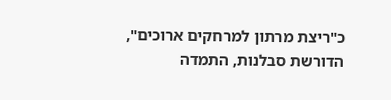כ"ריצת מרתון למרחקים ארוכים", הדורשת סבלנות, התמדה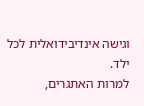וגישה אינדיבידואלית לכל ילד.
למרות האתגרים,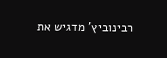רבינוביץ' מדגיש את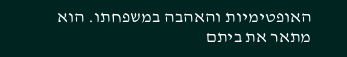האופטימיות והאהבה במשפחתו. הוא מתאר את ביתם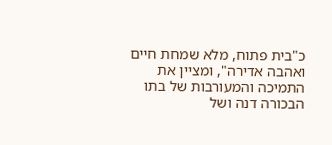כ"בית פתוח, מלא שמחת חיים ואהבה אדירה", ומציין את התמיכה והמעורבות של בתו הבכורה דנה ושל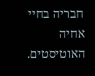חבריה בחיי אחיה האוטיסטים.